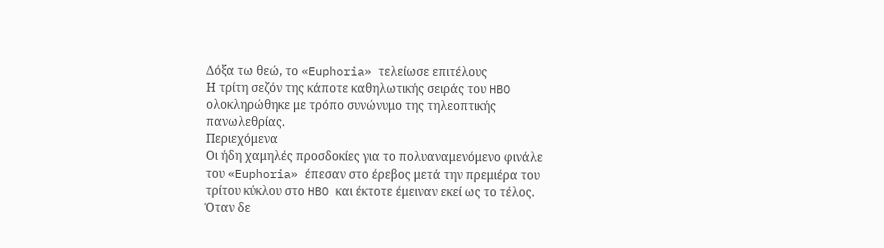Δόξα τω θεώ, το «Euphoria» τελείωσε επιτέλους
Η τρίτη σεζόν της κάποτε καθηλωτικής σειράς του HBO ολοκληρώθηκε με τρόπο συνώνυμο της τηλεοπτικής πανωλεθρίας.
Περιεχόμενα
Οι ήδη χαμηλές προσδοκίες για το πολυαναμενόμενο φινάλε του «Euphoria» έπεσαν στο έρεβος μετά την πρεμιέρα του τρίτου κύκλου στο HBO και έκτοτε έμειναν εκεί ως το τέλος. Όταν δε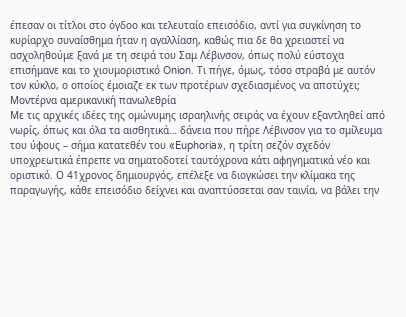έπεσαν οι τίτλοι στο όγδοο και τελευταίο επεισόδιο, αντί για συγκίνηση το κυρίαρχο συναίσθημα ήταν η αγαλλίαση, καθώς πια δε θα χρειαστεί να ασχοληθούμε ξανά με τη σειρά του Σαμ Λέβινσον, όπως πολύ εύστοχα επισήμανε και το χιουμοριστικό Onion. Τι πήγε, όμως, τόσο στραβά με αυτόν τον κύκλο, ο οποίος έμοιαζε εκ των προτέρων σχεδιασμένος να αποτύχει;
Μοντέρνα αμερικανική πανωλεθρία
Με τις αρχικές ιδέες της ομώνυμης ισραηλινής σειράς να έχουν εξαντληθεί από νωρίς, όπως και όλα τα αισθητικά… δάνεια που πήρε Λέβινσον για το σμίλευμα του ύφους – σήμα κατατεθέν του «Euphoria», η τρίτη σεζόν σχεδόν υποχρεωτικά έπρεπε να σηματοδοτεί ταυτόχρονα κάτι αφηγηματικά νέο και οριστικό. Ο 41χρονος δημιουργός, επέλεξε να διογκώσει την κλίμακα της παραγωγής, κάθε επεισόδιο δείχνει και αναπτύσσεται σαν ταινία, να βάλει την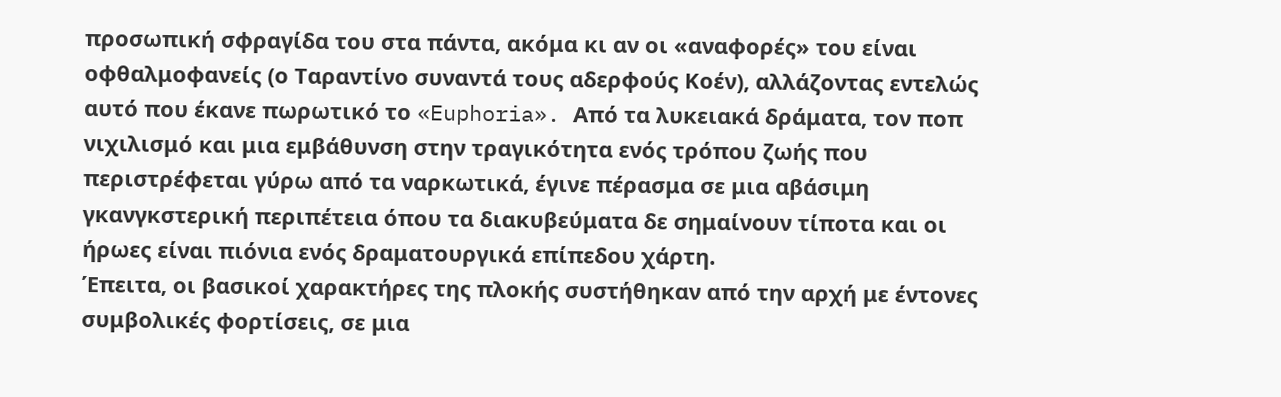προσωπική σφραγίδα του στα πάντα, ακόμα κι αν οι «αναφορές» του είναι οφθαλμοφανείς (ο Ταραντίνο συναντά τους αδερφούς Κοέν), αλλάζοντας εντελώς αυτό που έκανε πωρωτικό το «Euphoria». Από τα λυκειακά δράματα, τον ποπ νιχιλισμό και μια εμβάθυνση στην τραγικότητα ενός τρόπου ζωής που περιστρέφεται γύρω από τα ναρκωτικά, έγινε πέρασμα σε μια αβάσιμη γκανγκστερική περιπέτεια όπου τα διακυβεύματα δε σημαίνουν τίποτα και οι ήρωες είναι πιόνια ενός δραματουργικά επίπεδου χάρτη.
Έπειτα, οι βασικοί χαρακτήρες της πλοκής συστήθηκαν από την αρχή με έντονες συμβολικές φορτίσεις, σε μια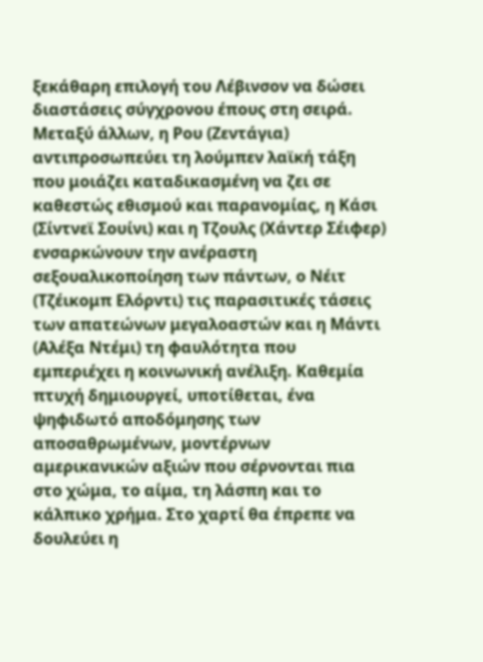ξεκάθαρη επιλογή του Λέβινσον να δώσει διαστάσεις σύγχρονου έπους στη σειρά. Μεταξύ άλλων, η Ρου (Ζεντάγια) αντιπροσωπεύει τη λούμπεν λαϊκή τάξη που μοιάζει καταδικασμένη να ζει σε καθεστώς εθισμού και παρανομίας, η Κάσι (Σίντνεϊ Σουίνι) και η Τζουλς (Χάντερ Σέιφερ) ενσαρκώνουν την ανέραστη σεξουαλικοποίηση των πάντων, ο Νέιτ (Τζέικομπ Ελόρντι) τις παρασιτικές τάσεις των απατεώνων μεγαλοαστών και η Μάντι (Αλέξα Ντέμι) τη φαυλότητα που εμπεριέχει η κοινωνική ανέλιξη. Καθεμία πτυχή δημιουργεί, υποτίθεται, ένα ψηφιδωτό αποδόμησης των αποσαθρωμένων, μοντέρνων αμερικανικών αξιών που σέρνονται πια στο χώμα, το αίμα, τη λάσπη και το κάλπικο χρήμα. Στο χαρτί θα έπρεπε να δουλεύει η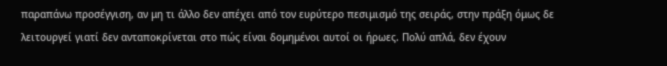παραπάνω προσέγγιση, αν μη τι άλλο δεν απέχει από τον ευρύτερο πεσιμισμό της σειράς, στην πράξη όμως δε λειτουργεί γιατί δεν ανταποκρίνεται στο πώς είναι δομημένοι αυτοί οι ήρωες. Πολύ απλά, δεν έχουν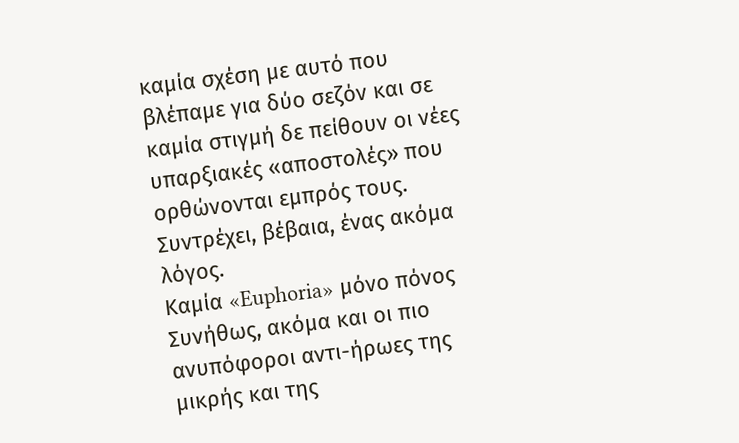καμία σχέση με αυτό που βλέπαμε για δύο σεζόν και σε καμία στιγμή δε πείθουν οι νέες υπαρξιακές «αποστολές» που ορθώνονται εμπρός τους. Συντρέχει, βέβαια, ένας ακόμα λόγος.
Καμία «Euphoria» μόνο πόνος
Συνήθως, ακόμα και οι πιο ανυπόφοροι αντι-ήρωες της μικρής και της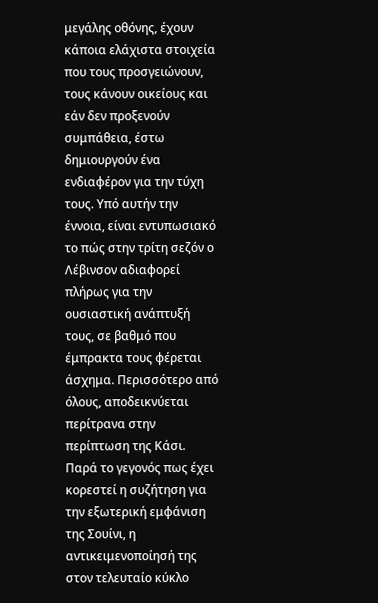μεγάλης οθόνης, έχουν κάποια ελάχιστα στοιχεία που τους προσγειώνουν, τους κάνουν οικείους και εάν δεν προξενούν συμπάθεια, έστω δημιουργούν ένα ενδιαφέρον για την τύχη τους. Υπό αυτήν την έννοια, είναι εντυπωσιακό το πώς στην τρίτη σεζόν ο Λέβινσον αδιαφορεί πλήρως για την ουσιαστική ανάπτυξή τους, σε βαθμό που έμπρακτα τους φέρεται άσχημα. Περισσότερο από όλους, αποδεικνύεται περίτρανα στην περίπτωση της Κάσι. Παρά το γεγονός πως έχει κορεστεί η συζήτηση για την εξωτερική εμφάνιση της Σουίνι, η αντικειμενοποίησή της στον τελευταίο κύκλο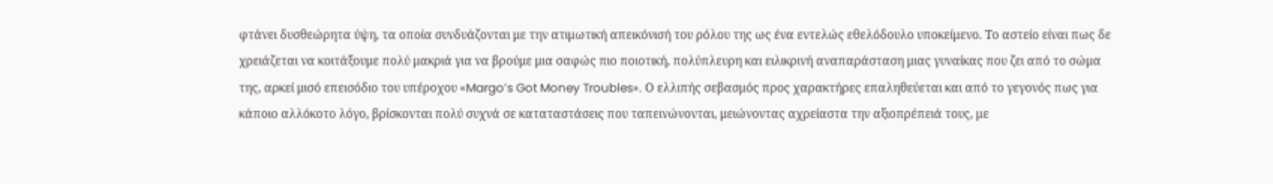φτάνει δυσθεώρητα ύψη, τα οποία συνδυάζονται με την ατιμωτική απεικόνισή του ρόλου της ως ένα εντελώς εθελόδουλο υποκείμενο. Το αστείο είναι πως δε χρειάζεται να κοιτάξουμε πολύ μακριά για να βρούμε μια σαφώς πιο ποιοτική, πολύπλευρη και ειλικρινή αναπαράσταση μιας γυναίκας που ζει από το σώμα της, αρκεί μισό επεισόδιο του υπέροχου «Margo’s Got Money Troubles». Ο ελλιπής σεβασμός προς χαρακτήρες επαληθεύεται και από το γεγονός πως για κάποιο αλλόκοτο λόγο, βρίσκονται πολύ συχνά σε καταταστάσεις που ταπεινώνονται, μειώνοντας αχρείαστα την αξιοπρέπειά τους, με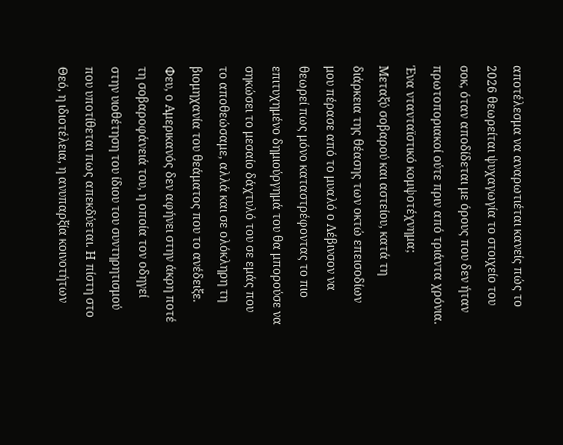αποτέλεσμα να αναρωτιέται κανείς πώς το 2026 θεωρείται ψυχαγωγία το στοιχείο του σοκ, όταν αποδίδεται με όρους που δεν ήταν πρωτοποριακοί ούτε πριν από τριάντα χρόνια.
Ένα ντανταϊστικό κομψοτέχνημα;
Μεταξύ σοβαρού και αστείου, κατά τη διάρκεια της θέασης των οκτώ επεισοδίων μου πέρασε από το μυαλό ο Λέβινσον να θεωρεί πως μόνο καταστρέφοντας το πιο επιτυχημένο δημιούργημά του θα μπορούσε να σηκώσει το μεσαίο δάχτυλό του σε εμάς που το αποθεώσαμε, αλλά και σε ολόκληρη τη βιομηχανία του θεάματος που το ανέδειξε. Φευ, ο Αμερικανός δεν αφήνει στην άκρη ποτέ τη σοβαροφάνειά του, η οποία τον οδηγεί στην υιοθέτηση του ίδιου του συντηρητισμού που υποτίθεται πως απεκδύεται. Η πίστη στο Θεό, η ιδιοτέλεια, η ανυπαρξία κοινοτήτων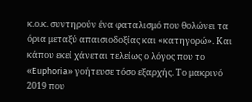κ.ο.κ. συντηρούν ένα φαταλισμό που θολώνει τα όρια μεταξύ απαισιοδοξίας και «κατηγορώ». Και κάπου εκεί χάνεται τελείως ο λόγος που το «Euphoria» γοήτευσε τόσο εξαρχής. Το μακρινό 2019 που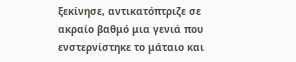ξεκίνησε, αντικατόπτριζε σε ακραίο βαθμό μια γενιά που ενστερνίστηκε το μάταιο και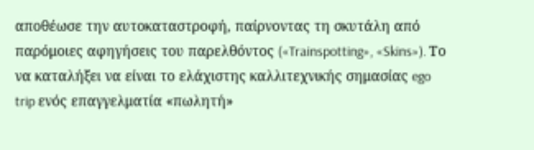αποθέωσε την αυτοκαταστροφή, παίρνοντας τη σκυτάλη από παρόμοιες αφηγήσεις του παρελθόντος («Trainspotting», «Skins»). Το να καταλήξει να είναι το ελάχιστης καλλιτεχνικής σημασίας ego trip ενός επαγγελματία «πωλητή»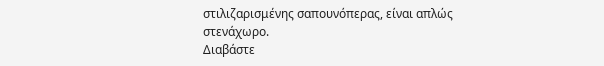στιλιζαρισμένης σαπουνόπερας, είναι απλώς στενάχωρο.
Διαβάστε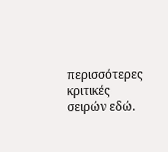περισσότερες κριτικές σειρών εδώ.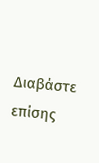Διαβάστε επίσης